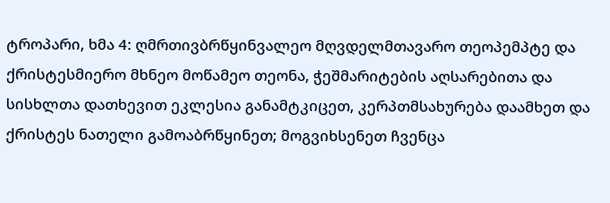ტროპარი, ხმა 4: ღმრთივბრწყინვალეო მღვდელმთავარო თეოპემპტე და ქრისტესმიერო მხნეო მოწამეო თეონა, ჭეშმარიტების აღსარებითა და სისხლთა დათხევით ეკლესია განამტკიცეთ, კერპთმსახურება დაამხეთ და ქრისტეს ნათელი გამოაბრწყინეთ; მოგვიხსენეთ ჩვენცა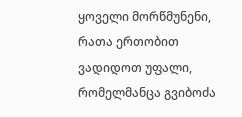ყოველი მორწმუნენი, რათა ერთობით ვადიდოთ უფალი, რომელმანცა გვიბოძა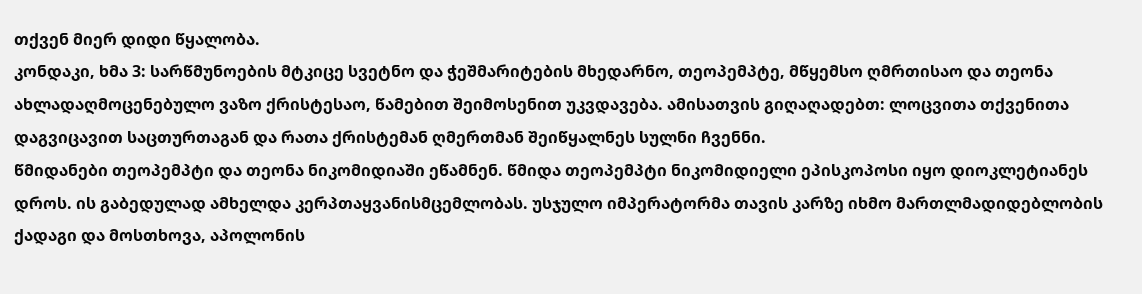თქვენ მიერ დიდი წყალობა.
კონდაკი, ხმა 3: სარწმუნოების მტკიცე სვეტნო და ჭეშმარიტების მხედარნო, თეოპემპტე, მწყემსო ღმრთისაო და თეონა ახლადაღმოცენებულო ვაზო ქრისტესაო, წამებით შეიმოსენით უკვდავება. ამისათვის გიღაღადებთ: ლოცვითა თქვენითა დაგვიცავით საცთურთაგან და რათა ქრისტემან ღმერთმან შეიწყალნეს სულნი ჩვენნი.
წმიდანები თეოპემპტი და თეონა ნიკომიდიაში ეწამნენ. წმიდა თეოპემპტი ნიკომიდიელი ეპისკოპოსი იყო დიოკლეტიანეს დროს. ის გაბედულად ამხელდა კერპთაყვანისმცემლობას. უსჯულო იმპერატორმა თავის კარზე იხმო მართლმადიდებლობის ქადაგი და მოსთხოვა, აპოლონის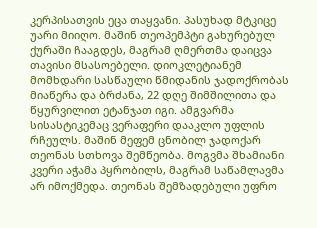კერპისათვის ეცა თაყვანი. პასუხად მტკიცე უარი მიიღო. მაშინ თეოპემპტი გახურებულ ქურაში ჩააგდეს, მაგრამ ღმერთმა დაიცვა თავისი მსასოებელი. დიოკლეტიანემ მომხდარი სასწაული წმიდანის ჯადოქრობას მიაწერა და ბრძანა, 22 დღე შიმშილითა და წყურვილით ეტანჯათ იგი. ამგვარმა სისასტიკემაც ვერაფერი დააკლო უფლის რჩეულს. მაშინ მეფემ ცნობილ ჯადოქარ თეონას სთხოვა შემწეობა. მოგვმა შხამიანი კვერი აჭამა პყრობილს, მაგრამ საწამლავმა არ იმოქმედა. თეონას შემზადებული უფრო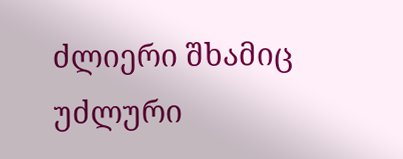ძლიერი შხამიც უძლური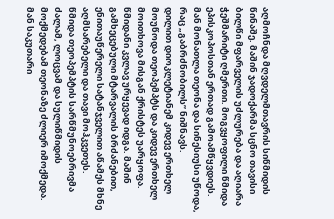აღმოჩნდა მღვდელმთავრის სიწმიდის წინაშე. მაშინ ჯადოქარმა სცნო თავისი ბილწი მფარველის უძლურება და აღიარა ჭეშმარიტი ღმერთი. მოგვყოფილი წმიდა ეპისკოპოსთან ერთად გამოამწყვდიეს. მან მონათლა თეონა და სინესიუსი უწოდა, რაც „გაბრძნობილს” ნიშნავს.
დილით დიოკლეტიანემ კიდევ ერთხელ მოუწოდა თეოპემპტს და კიდევ ერთხელ მოითხოვა მისგან ქრისტეს უარყოფა. წმიდანი კვლავ ურყევად იდგა. მაშინ გამხეცებული მტარვალის ბრძანებით, ენითაუწერელი სატანჯველით აწამეს მხნე აღმსარებელი და თავი მოჰკვეთეს.
წმიდა თეოპემპტის სარწმუნოებრივმა ძალამ, ლოცვამ და სულიწმიდის მოქმედებამ თეონაზე ძლიერ იმოქმედა. მან საკუთარი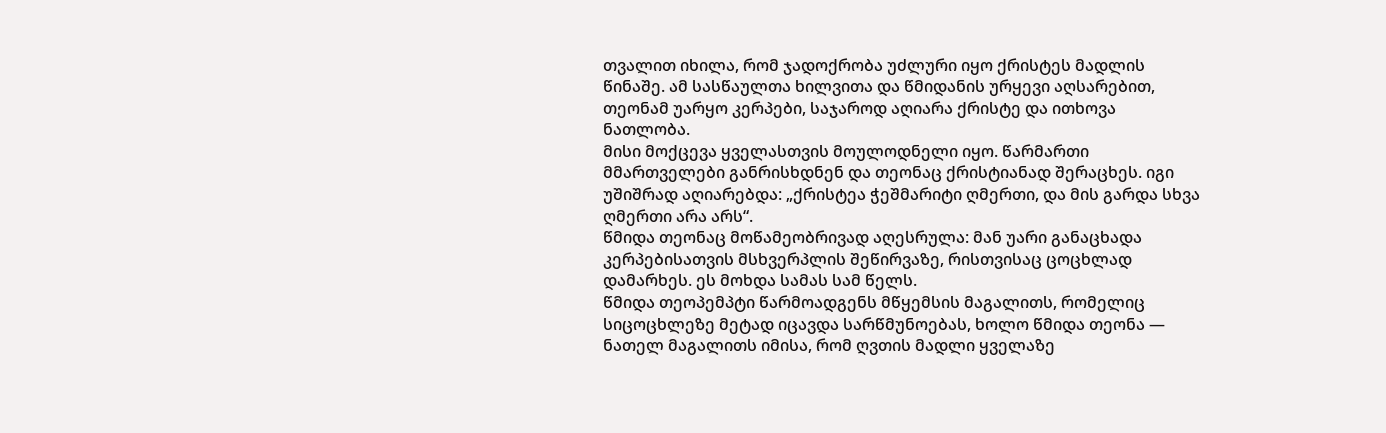თვალით იხილა, რომ ჯადოქრობა უძლური იყო ქრისტეს მადლის წინაშე. ამ სასწაულთა ხილვითა და წმიდანის ურყევი აღსარებით, თეონამ უარყო კერპები, საჯაროდ აღიარა ქრისტე და ითხოვა ნათლობა.
მისი მოქცევა ყველასთვის მოულოდნელი იყო. წარმართი მმართველები განრისხდნენ და თეონაც ქრისტიანად შერაცხეს. იგი უშიშრად აღიარებდა: „ქრისტეა ჭეშმარიტი ღმერთი, და მის გარდა სხვა ღმერთი არა არს“.
წმიდა თეონაც მოწამეობრივად აღესრულა: მან უარი განაცხადა კერპებისათვის მსხვერპლის შეწირვაზე, რისთვისაც ცოცხლად დამარხეს. ეს მოხდა სამას სამ წელს.
წმიდა თეოპემპტი წარმოადგენს მწყემსის მაგალითს, რომელიც სიცოცხლეზე მეტად იცავდა სარწმუნოებას, ხოლო წმიდა თეონა — ნათელ მაგალითს იმისა, რომ ღვთის მადლი ყველაზე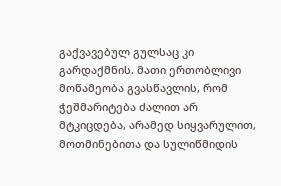გაქვავებულ გულსაც კი გარდაქმნის. მათი ერთობლივი მოწამეობა გვასწავლის, რომ ჭეშმარიტება ძალით არ მტკიცდება, არამედ სიყვარულით, მოთმინებითა და სულიწმიდის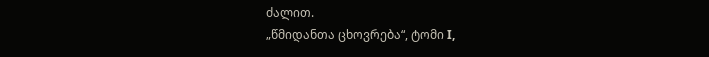ძალით.
„წმიდანთა ცხოვრება“, ტომი I,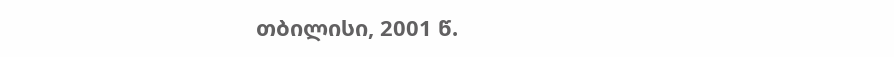თბილისი, 2001 წ.